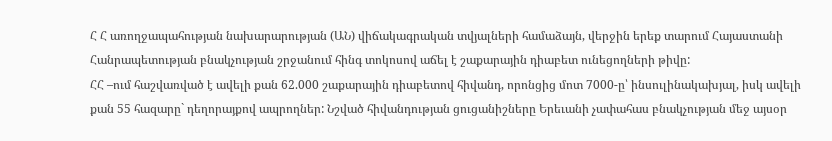Հ Հ առողջապահության նախարարության (ԱՆ) վիճակագրական տվյալների համաձայն, վերջին երեք տարում Հայաստանի Հանրապետության բնակչության շրջանում հինգ տոկոսով աճել է շաքարային դիաբետ ունեցողների թիվը:
ՀՀ –ում հաշվառված է ավելի քան 62.000 շաքարային դիաբետով հիվանդ, որոնցից մոտ 7000-ը՝ ինսուլինակախյալ, իսկ ավելի քան 55 հազարը` դեղորայքով ապրողներ: Նշված հիվանդության ցուցանիշները Երեւանի չափահաս բնակչության մեջ այսօր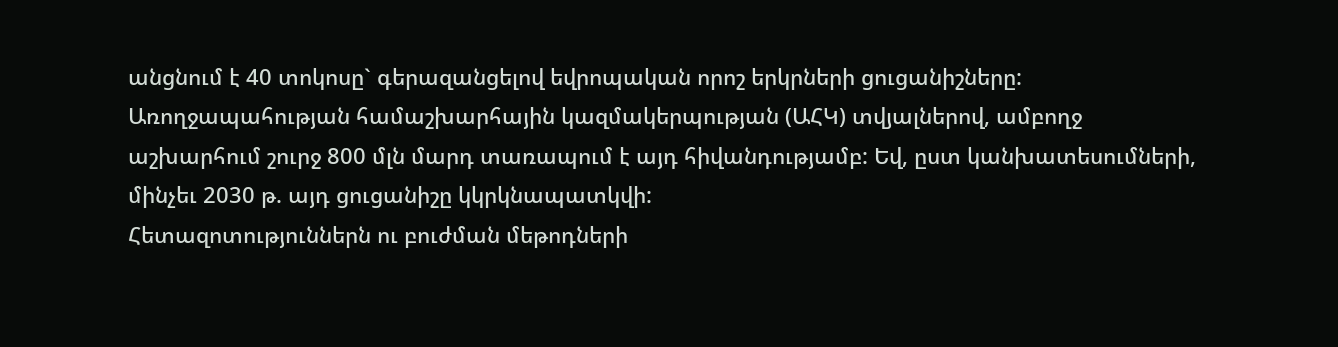անցնում է 40 տոկոսը` գերազանցելով եվրոպական որոշ երկրների ցուցանիշները: Առողջապահության համաշխարհային կազմակերպության (ԱՀԿ) տվյալներով, ամբողջ աշխարհում շուրջ 800 մլն մարդ տառապում է այդ հիվանդությամբ: Եվ, ըստ կանխատեսումների, մինչեւ 2030 թ. այդ ցուցանիշը կկրկնապատկվի:
Հետազոտություններն ու բուժման մեթոդների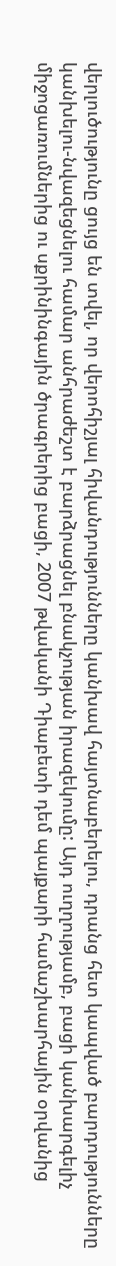վերլուծությունը ցույց են տվել, որ վերոհիշյալ հիվանդությունները կանխավ հայտնաբերելու, դրանց հետ կապված բարդությունները կանխելու-նվազեցնելու համար անհրաժեշտ է բարձրացնել բնակչության իրազեկումը: Այդ ուղղությամբ, բացի կանխարգելիչ միջոցառումներից ու սքրինինգային ծրագրերից բացի, 2007 թվականի Դիաբետի դեմ պայքարի համաշխարհային օրվանից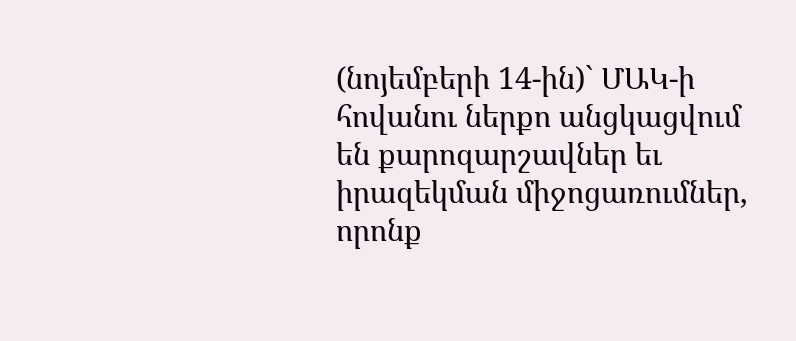(նոյեմբերի 14-ին)` ՄԱԿ-ի հովանու ներքո անցկացվում են քարոզարշավներ եւ իրազեկման միջոցառումներ, որոնք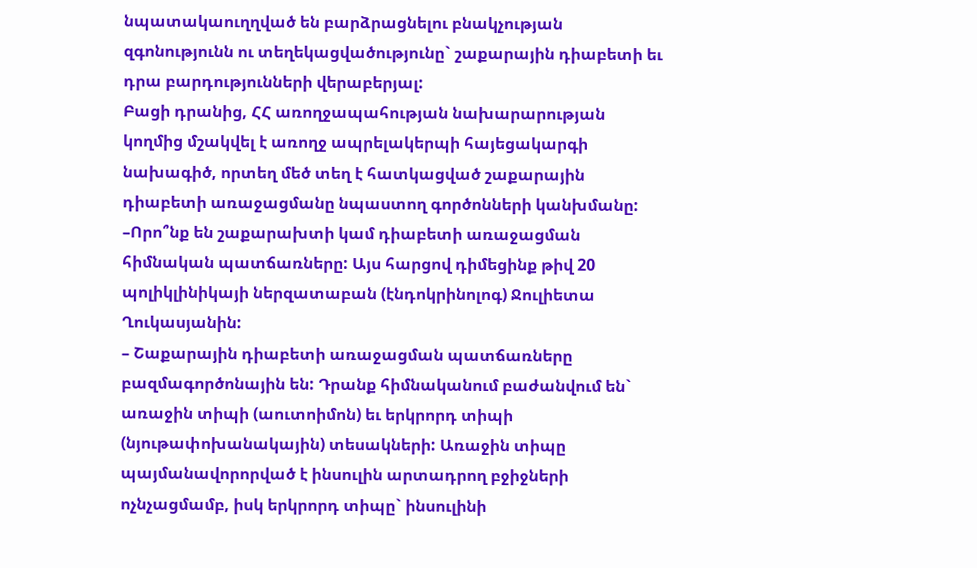նպատակաուղղված են բարձրացնելու բնակչության զգոնությունն ու տեղեկացվածությունը` շաքարային դիաբետի եւ դրա բարդությունների վերաբերյալ:
Բացի դրանից, ՀՀ առողջապահության նախարարության կողմից մշակվել է առողջ ապրելակերպի հայեցակարգի նախագիծ, որտեղ մեծ տեղ է հատկացված շաքարային դիաբետի առաջացմանը նպաստող գործոնների կանխմանը:
–Որո՞նք են շաքարախտի կամ դիաբետի առաջացման հիմնական պատճառները: Այս հարցով դիմեցինք թիվ 20 պոլիկլինիկայի ներզատաբան (էնդոկրինոլոգ) Ջուլիետա Ղուկասյանին:
– Շաքարային դիաբետի առաջացման պատճառները բազմագործոնային են: Դրանք հիմնականում բաժանվում են` առաջին տիպի (աուտոիմոն) եւ երկրորդ տիպի (նյութափոխանակային) տեսակների: Առաջին տիպը պայմանավորորված է ինսուլին արտադրող բջիջների ոչնչացմամբ, իսկ երկրորդ տիպը` ինսուլինի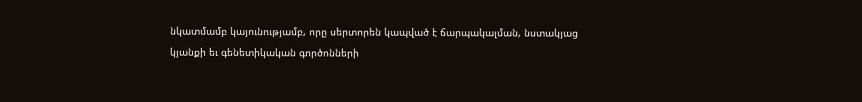նկատմամբ կայունությամբ, որը սերտորեն կապված է ճարպակալման, նստակյաց կյանքի եւ գենետիկական գործոնների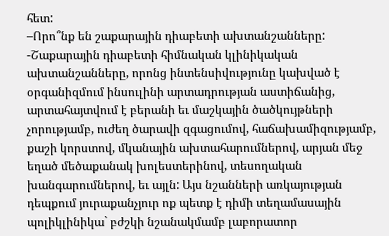հետ:
–Որո՞նք են շաքարային դիաբետի ախտանշանները:
-Շաքարային դիաբետի հիմնական կլինիկական ախտանշանները, որոնց ինտենսիվությունը կախված է օրգանիզմում ինսուլինի արտադրության աստիճանից, արտահայտվում է բերանի եւ մաշկային ծածկույթների չորությամբ, ուժեղ ծարավի զգացումով, հաճախամիզությամբ, քաշի կորստով, մկանային ախտահարումներով, արյան մեջ եղած մեծաքանակ խոլեստերինով, տեսողական խանգարումներով, եւ այլն: Այս նշանների առկայության դեպքում յուրաքանչյուր ոք պետք է դիմի տեղամասային պոլիկլինիկա` բժշկի նշանակմամբ լաբորատոր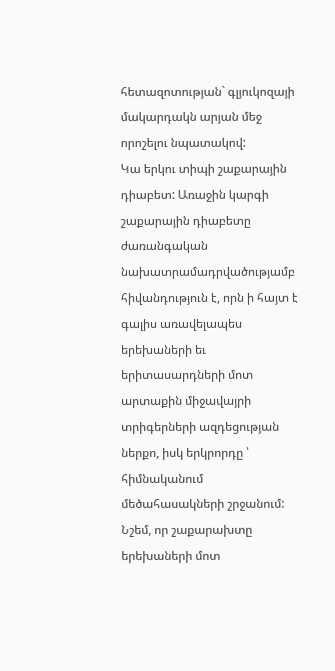հետազոտության` գլյուկոզայի մակարդակն արյան մեջ որոշելու նպատակով:
Կա երկու տիպի շաքարային դիաբետ: Առաջին կարգի շաքարային դիաբետը ժառանգական նախատրամադրվածությամբ հիվանդություն է, որն ի հայտ է գալիս առավելապես երեխաների եւ երիտասարդների մոտ արտաքին միջավայրի տրիգերների ազդեցության ներքո, իսկ երկրորդը ՝ հիմնականում մեծահասակների շրջանում:
Նշեմ, որ շաքարախտը երեխաների մոտ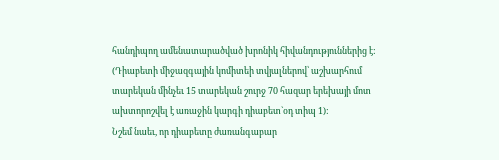հանդիպող ամենատարածված խրոնիկ հիվանդություններից է: (Դիաբետի միջազգային կոմիտեի տվյալներով՝ աշխարհում տարեկան մինչեւ 15 տարեկան շուրջ 70 հազար երեխայի մոտ ախտորոշվել է առաջին կարգի դիաբետ`օդ տիպ 1):
Նշեմ նաեւ, որ դիաբետը ժառանգաբար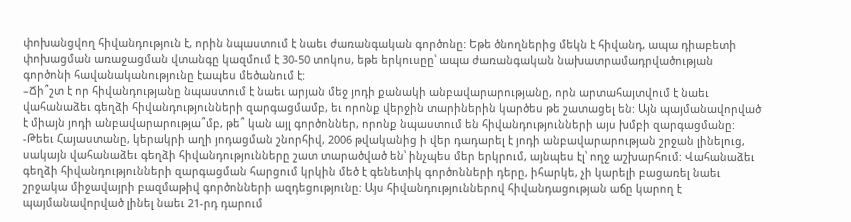փոխանցվող հիվանդություն է, որին նպաստում է նաեւ ժառանգական գործոնը: Եթե ծնողներից մեկն է հիվանդ, ապա դիաբետի փոխացման առաջացման վտանգը կազմում է 30-50 տոկոս, եթե երկուսըը՝ ապա ժառանգական նախատրամադրվածության գործոնի հավանականությունը էապես մեծանում է:
–Ճի՞շտ է որ հիվանդությանը նպաստում է նաեւ արյան մեջ յոդի քանակի անբավարարությանը, որն արտահայտվում է նաեւ վահանաձեւ գեղձի հիվանդությունների զարգացմամբ, եւ որոնք վերջին տարիներին կարծես թե շատացել են: Այն պայմանավորված է միայն յոդի անբավարարությա՞մբ, թե՞ կան այլ գործոններ, որոնք նպաստում են հիվանդությունների այս խմբի զարգացմանը:
-Թեեւ Հայաստանը, կերակրի աղի յոդացման շնորհիվ, 2006 թվականից ի վեր դադարել է յոդի անբավարարության շրջան լինելուց, սակայն վահանաձեւ գեղձի հիվանդությունները շատ տարածված են՝ ինչպես մեր երկրում, այնպես էլ՝ ողջ աշխարհում: Վահանաձեւ գեղձի հիվանդությունների զարգացման հարցում կրկին մեծ է գենետիկ գործոնների դերը, իհարկե, չի կարելի բացառել նաեւ շրջակա միջավայրի բազմաթիվ գործոնների ազդեցությունը: Այս հիվանդություններով հիվանդացության աճը կարող է պայմանավորված լինել նաեւ 21-րդ դարում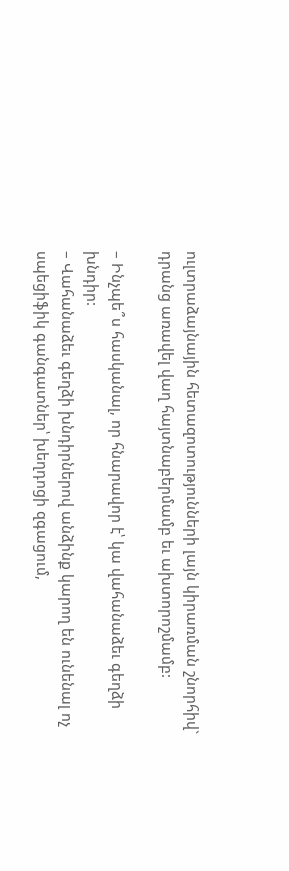ուլտրաձայնային հետազոտությունների լայն կիրառման շնորհիվ` դրանց առավել վաղ հայտնաբերմամբ եւ ախտորոշմամբ:

– Ինչպե՞ս հասկանալ, որ հնարավոր է՝ կա վահանաձեւ գեղձի խնդիր:
– Վահանաձեւ գեղձի խնդիրներով անձինք կարող են ունենալ ոչ սպեցիֆիկ գանգատներ՝ խեղդոցի զգացում,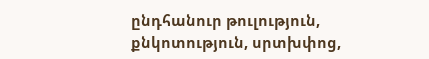ընդհանուր թուլություն, քնկոտություն, սրտխփոց,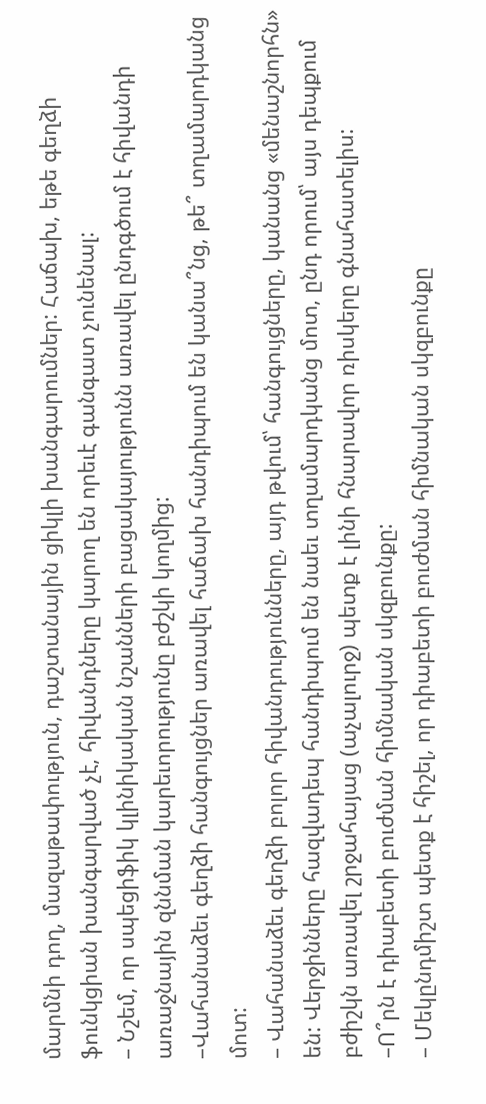մարմնի դող, մազաթափություն, դաշտանային ցիկլի խանգարումներ: Հաճախ, եթե գեղձի ֆունկցիան խանգարված չէ, հիվանդները կարող են որեւէ գանգատ չունենալ:
– Նշեմ, որ սպեցիֆիկ կլինիկական նշանների բացակայությունն առավել ընդգծում է հիվանդի առաջնային զննման կարեւորությունը բժշկի կողմից:
–Վահանաձեւ գեղձի հանգույցներ առավել հաճախ հանդիպում են կանա՞նց, թե՞ տղամարդկանց մոտ:
– Վահանաձեւ գեղձի բոլոր հիվանդությունները, այդ թվում՝ հանգույցները, կանանց «մենաշնորհն» են: Վերջինները հազվադեպ հանդիպում են նաեւ տղամարդկանց մոտ, ընդ որում՝ այս դեպքում բժիշկն առավել շրջահայաց (աչալուրջ) պետք է լինի հնարավոր ռիսկերը գնահատելիս:
–Ո՞րն է դիաբետի բուժման հիմնական սկզբունքը:
– Մեկընդմիշտ պետք է հիշել, որ դիաբետի բուժման հիմնական սկզբունքը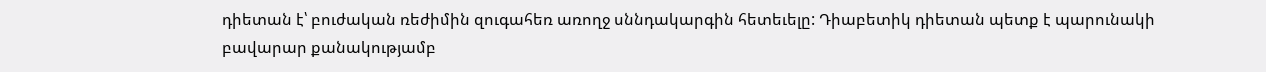դիետան է՝ բուժական ռեժիմին զուգահեռ առողջ սննդակարգին հետեւելը: Դիաբետիկ դիետան պետք է պարունակի բավարար քանակությամբ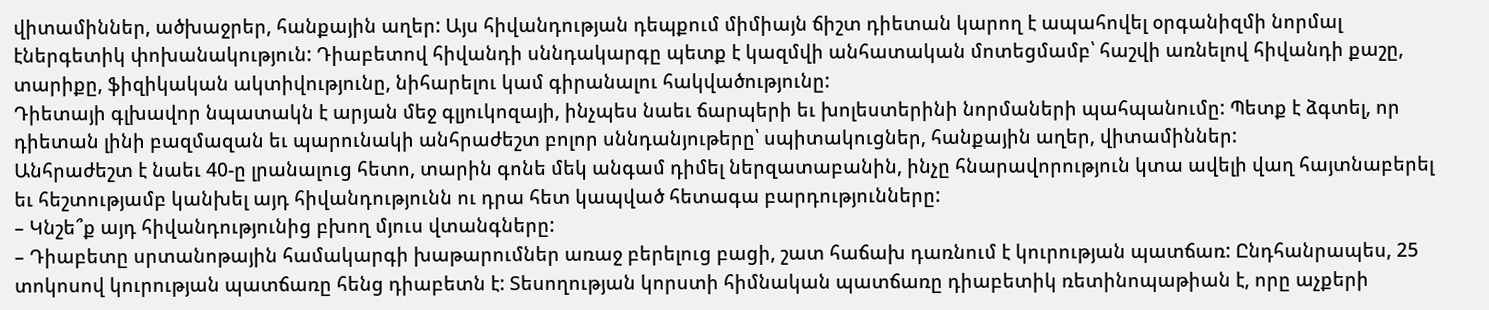վիտամիններ, ածխաջրեր, հանքային աղեր: Այս հիվանդության դեպքում միմիայն ճիշտ դիետան կարող է ապահովել օրգանիզմի նորմալ էներգետիկ փոխանակություն: Դիաբետով հիվանդի սննդակարգը պետք է կազմվի անհատական մոտեցմամբ՝ հաշվի առնելով հիվանդի քաշը, տարիքը, ֆիզիկական ակտիվությունը, նիհարելու կամ գիրանալու հակվածությունը:
Դիետայի գլխավոր նպատակն է արյան մեջ գլյուկոզայի, ինչպես նաեւ ճարպերի եւ խոլեստերինի նորմաների պահպանումը: Պետք է ձգտել, որ դիետան լինի բազմազան եւ պարունակի անհրաժեշտ բոլոր սննդանյութերը՝ սպիտակուցներ, հանքային աղեր, վիտամիններ:
Անհրաժեշտ է նաեւ 40-ը լրանալուց հետո, տարին գոնե մեկ անգամ դիմել ներզատաբանին, ինչը հնարավորություն կտա ավելի վաղ հայտնաբերել եւ հեշտությամբ կանխել այդ հիվանդությունն ու դրա հետ կապված հետագա բարդությունները:
– Կնշե՞ք այդ հիվանդությունից բխող մյուս վտանգները:
– Դիաբետը սրտանոթային համակարգի խաթարումներ առաջ բերելուց բացի, շատ հաճախ դառնում է կուրության պատճառ: Ընդհանրապես, 25 տոկոսով կուրության պատճառը հենց դիաբետն է: Տեսողության կորստի հիմնական պատճառը դիաբետիկ ռետինոպաթիան է, որը աչքերի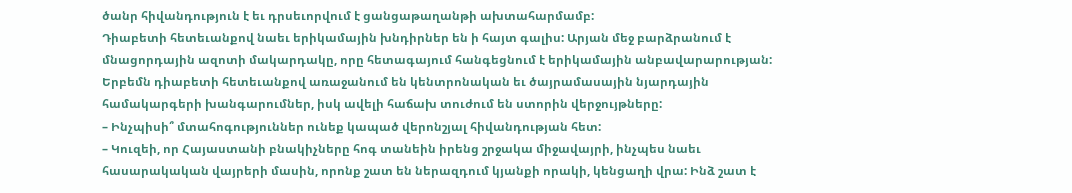ծանր հիվանդություն է եւ դրսեւորվում է ցանցաթաղանթի ախտահարմամբ:
Դիաբետի հետեւանքով նաեւ երիկամային խնդիրներ են ի հայտ գալիս: Արյան մեջ բարձրանում է մնացորդային ազոտի մակարդակը, որը հետագայում հանգեցնում է երիկամային անբավարարության: Երբեմն դիաբետի հետեւանքով առաջանում են կենտրոնական եւ ծայրամասային նյարդային համակարգերի խանգարումներ, իսկ ավելի հաճախ տուժում են ստորին վերջույթները:
– Ինչպիսի՞ մտահոգություններ ունեք կապած վերոնշյալ հիվանդության հետ:
– Կուզեի, որ Հայաստանի բնակիչները հոգ տանեին իրենց շրջակա միջավայրի, ինչպես նաեւ հասարակական վայրերի մասին, որոնք շատ են ներազդում կյանքի որակի, կենցաղի վրա: Ինձ շատ է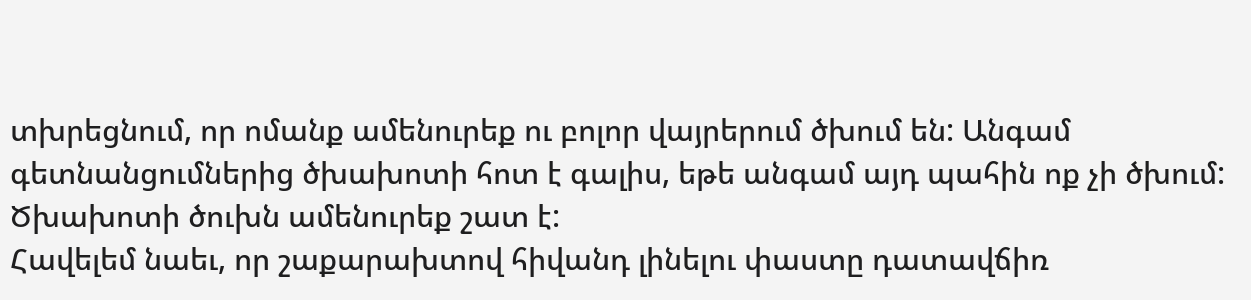տխրեցնում, որ ոմանք ամենուրեք ու բոլոր վայրերում ծխում են: Անգամ գետնանցումներից ծխախոտի հոտ է գալիս, եթե անգամ այդ պահին ոք չի ծխում: Ծխախոտի ծուխն ամենուրեք շատ է:
Հավելեմ նաեւ, որ շաքարախտով հիվանդ լինելու փաստը դատավճիռ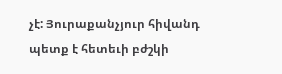չէ: Յուրաքանչյուր հիվանդ պետք է հետեւի բժշկի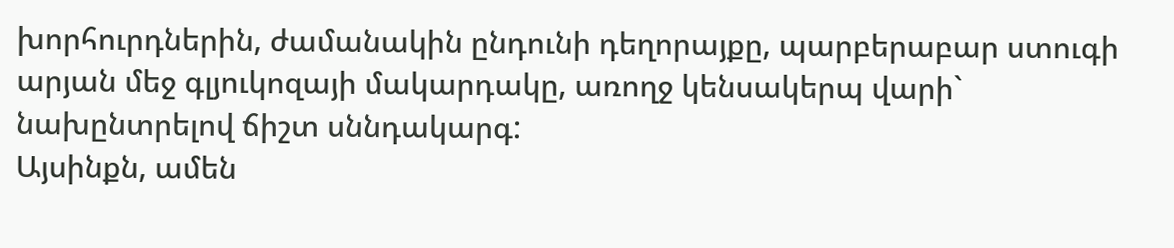խորհուրդներին, ժամանակին ընդունի դեղորայքը, պարբերաբար ստուգի արյան մեջ գլյուկոզայի մակարդակը, առողջ կենսակերպ վարի` նախընտրելով ճիշտ սննդակարգ:
Այսինքն, ամեն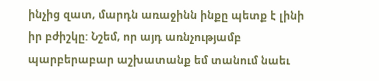ինչից զատ, մարդն առաջինն ինքը պետք է լինի իր բժիշկը: Նշեմ, որ այդ առնչությամբ պարբերաբար աշխատանք եմ տանում նաեւ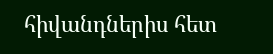հիվանդներիս հետ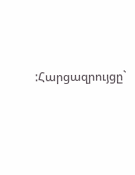:Հարցազրույցը`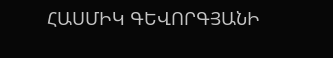ՀԱՍՄԻԿ ԳԵՎՈՐԳՅԱՆԻ